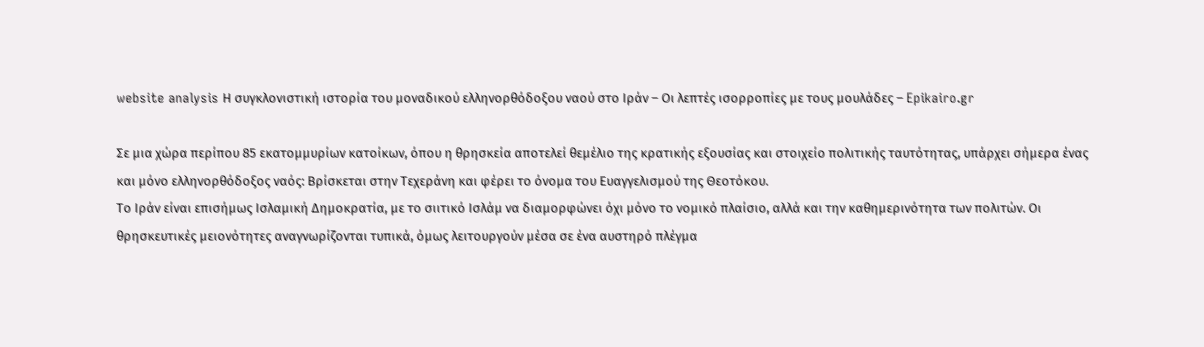website analysis Η συγκλονιστική ιστορία του μοναδικού ελληνορθόδοξου ναού στο Ιράν – Οι λεπτές ισορροπίες με τους μουλάδες – Epikairo.gr

Σε μια χώρα περίπου 85 εκατομμυρίων κατοίκων, όπου η θρησκεία αποτελεί θεμέλιο της κρατικής εξουσίας και στοιχείο πολιτικής ταυτότητας, υπάρχει σήμερα ένας και μόνο ελληνορθόδοξος ναός: Βρίσκεται στην Τεχεράνη και φέρει το όνομα του Ευαγγελισμού της Θεοτόκου.
Το Ιράν είναι επισήμως Ισλαμική Δημοκρατία, με το σιιτικό Ισλάμ να διαμορφώνει όχι μόνο το νομικό πλαίσιο, αλλά και την καθημερινότητα των πολιτών. Οι θρησκευτικές μειονότητες αναγνωρίζονται τυπικά, όμως λειτουργούν μέσα σε ένα αυστηρό πλέγμα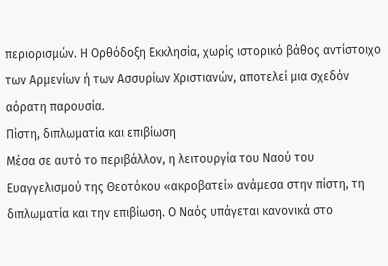περιορισμών. Η Ορθόδοξη Εκκλησία, χωρίς ιστορικό βάθος αντίστοιχο των Αρμενίων ή των Ασσυρίων Χριστιανών, αποτελεί μια σχεδόν αόρατη παρουσία.
Πίστη, διπλωματία και επιβίωση
Μέσα σε αυτό το περιβάλλον, η λειτουργία του Ναού του Ευαγγελισμού της Θεοτόκου «ακροβατεί» ανάμεσα στην πίστη, τη διπλωματία και την επιβίωση. Ο Ναός υπάγεται κανονικά στο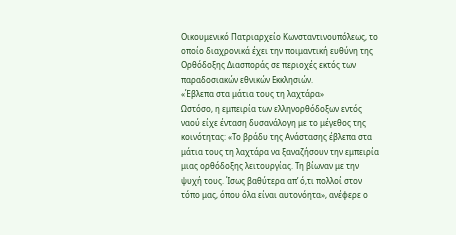Οικουμενικό Πατριαρχείο Κωνσταντινουπόλεως, το οποίο διαχρονικά έχει την ποιμαντική ευθύνη της Ορθόδοξης Διασποράς σε περιοχές εκτός των παραδοσιακών εθνικών Εκκλησιών.
«Έβλεπα στα μάτια τους τη λαχτάρα»
Ωστόσο, η εμπειρία των ελληνορθόδοξων εντός ναού είχε ένταση δυσανάλογη με το μέγεθος της κοινότητας: «Το βράδυ της Ανάστασης έβλεπα στα μάτια τους τη λαχτάρα να ξαναζήσουν την εμπειρία μιας ορθόδοξης λειτουργίας. Τη βίωναν με την ψυχή τους. Ίσως βαθύτερα απ’ ό,τι πολλοί στον τόπο μας, όπου όλα είναι αυτονόητα», ανέφερε ο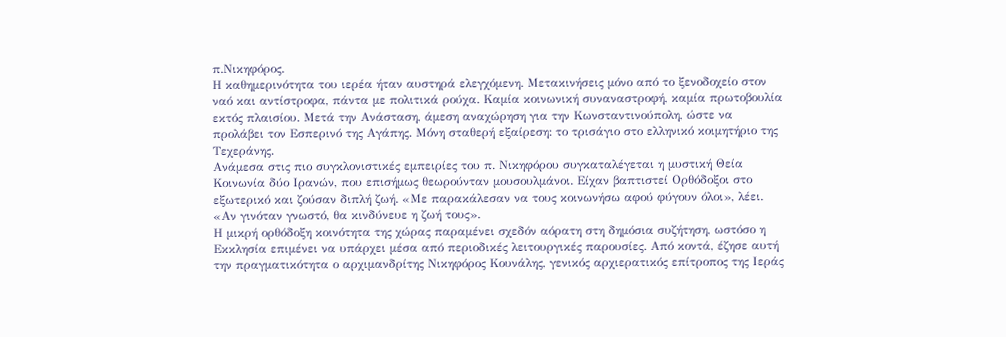π.Νικηφόρος.
Η καθημερινότητα του ιερέα ήταν αυστηρά ελεγχόμενη. Μετακινήσεις μόνο από το ξενοδοχείο στον ναό και αντίστροφα, πάντα με πολιτικά ρούχα. Καμία κοινωνική συναναστροφή, καμία πρωτοβουλία εκτός πλαισίου. Μετά την Ανάσταση, άμεση αναχώρηση για την Κωνσταντινούπολη, ώστε να προλάβει τον Εσπερινό της Αγάπης. Μόνη σταθερή εξαίρεση: το τρισάγιο στο ελληνικό κοιμητήριο της Τεχεράνης.
Ανάμεσα στις πιο συγκλονιστικές εμπειρίες του π. Νικηφόρου συγκαταλέγεται η μυστική Θεία Κοινωνία δύο Ιρανών, που επισήμως θεωρούνταν μουσουλμάνοι. Είχαν βαπτιστεί Ορθόδοξοι στο εξωτερικό και ζούσαν διπλή ζωή. «Με παρακάλεσαν να τους κοινωνήσω αφού φύγουν όλοι», λέει. «Αν γινόταν γνωστό, θα κινδύνευε η ζωή τους».
Η μικρή ορθόδοξη κοινότητα της χώρας παραμένει σχεδόν αόρατη στη δημόσια συζήτηση, ωστόσο η Εκκλησία επιμένει να υπάρχει μέσα από περιοδικές λειτουργικές παρουσίες. Από κοντά, έζησε αυτή την πραγματικότητα ο αρχιμανδρίτης Νικηφόρος Κουνάλης, γενικός αρχιερατικός επίτροπος της Ιεράς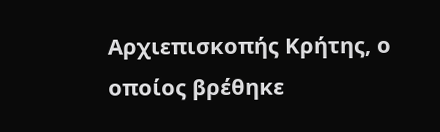Αρχιεπισκοπής Κρήτης, ο οποίος βρέθηκε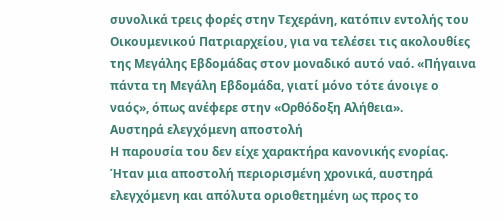συνολικά τρεις φορές στην Τεχεράνη, κατόπιν εντολής του Οικουμενικού Πατριαρχείου, για να τελέσει τις ακολουθίες της Μεγάλης Εβδομάδας στον μοναδικό αυτό ναό. «Πήγαινα πάντα τη Μεγάλη Εβδομάδα, γιατί μόνο τότε άνοιγε ο ναός», όπως ανέφερε στην «Ορθόδοξη Αλήθεια».
Αυστηρά ελεγχόμενη αποστολή
Η παρουσία του δεν είχε χαρακτήρα κανονικής ενορίας. Ήταν μια αποστολή περιορισμένη χρονικά, αυστηρά ελεγχόμενη και απόλυτα οριοθετημένη ως προς το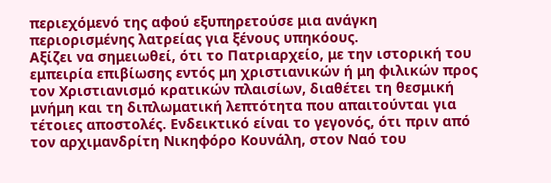περιεχόμενό της αφού εξυπηρετούσε μια ανάγκη περιορισμένης λατρείας για ξένους υπηκόους.
Αξίζει να σημειωθεί, ότι το Πατριαρχείο, με την ιστορική του εμπειρία επιβίωσης εντός μη χριστιανικών ή μη φιλικών προς τον Χριστιανισμό κρατικών πλαισίων, διαθέτει τη θεσμική μνήμη και τη διπλωματική λεπτότητα που απαιτούνται για τέτοιες αποστολές. Ενδεικτικό είναι το γεγονός, ότι πριν από τον αρχιμανδρίτη Νικηφόρο Κουνάλη, στον Ναό του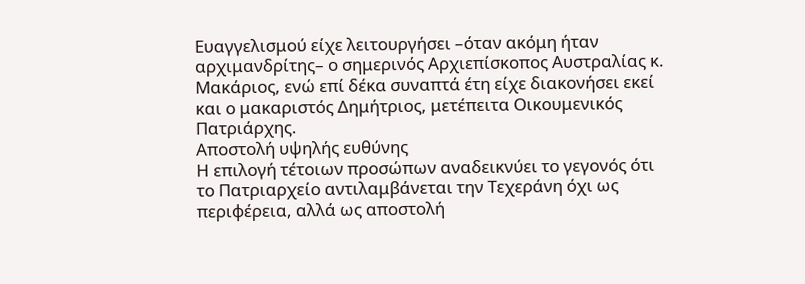Ευαγγελισμού είχε λειτουργήσει –όταν ακόμη ήταν αρχιμανδρίτης– ο σημερινός Αρχιεπίσκοπος Αυστραλίας κ. Μακάριος, ενώ επί δέκα συναπτά έτη είχε διακονήσει εκεί και ο μακαριστός Δημήτριος, μετέπειτα Οικουμενικός Πατριάρχης.
Αποστολή υψηλής ευθύνης
Η επιλογή τέτοιων προσώπων αναδεικνύει το γεγονός ότι το Πατριαρχείο αντιλαμβάνεται την Τεχεράνη όχι ως περιφέρεια, αλλά ως αποστολή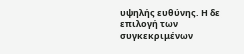υψηλής ευθύνης. Η δε επιλογή των συγκεκριμένων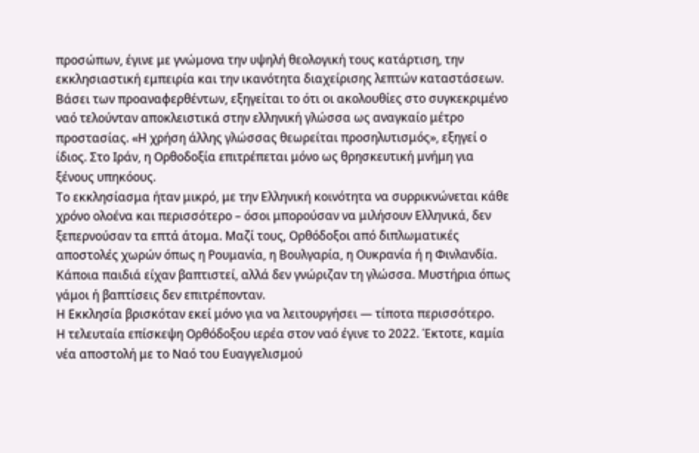προσώπων, έγινε με γνώμονα την υψηλή θεολογική τους κατάρτιση, την εκκλησιαστική εμπειρία και την ικανότητα διαχείρισης λεπτών καταστάσεων.
Βάσει των προαναφερθέντων, εξηγείται το ότι οι ακολουθίες στο συγκεκριμένο ναό τελούνταν αποκλειστικά στην ελληνική γλώσσα ως αναγκαίο μέτρο προστασίας. «Η χρήση άλλης γλώσσας θεωρείται προσηλυτισμός», εξηγεί ο ίδιος. Στο Ιράν, η Ορθοδοξία επιτρέπεται μόνο ως θρησκευτική μνήμη για ξένους υπηκόους.
Το εκκλησίασμα ήταν μικρό, με την Ελληνική κοινότητα να συρρικνώνεται κάθε χρόνο ολοένα και περισσότερο – όσοι μπορούσαν να μιλήσουν Ελληνικά, δεν ξεπερνούσαν τα επτά άτομα. Μαζί τους, Ορθόδοξοι από διπλωματικές αποστολές χωρών όπως η Ρουμανία, η Βουλγαρία, η Ουκρανία ή η Φινλανδία. Κάποια παιδιά είχαν βαπτιστεί, αλλά δεν γνώριζαν τη γλώσσα. Μυστήρια όπως γάμοι ή βαπτίσεις δεν επιτρέπονταν.
Η Εκκλησία βρισκόταν εκεί μόνο για να λειτουργήσει — τίποτα περισσότερο.
Η τελευταία επίσκεψη Ορθόδοξου ιερέα στον ναό έγινε το 2022. Έκτοτε, καμία νέα αποστολή με το Ναό του Ευαγγελισμού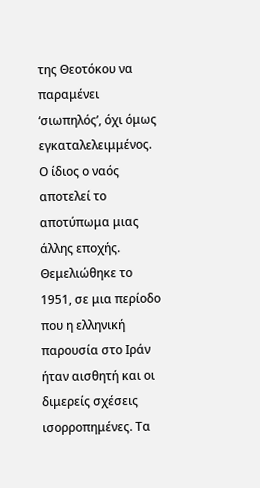της Θεοτόκου να παραμένει ‘σιωπηλός’, όχι όμως εγκαταλελειμμένος. Ο ίδιος ο ναός αποτελεί το αποτύπωμα μιας άλλης εποχής. Θεμελιώθηκε το 1951, σε μια περίοδο που η ελληνική παρουσία στο Ιράν ήταν αισθητή και οι διμερείς σχέσεις ισορροπημένες. Τα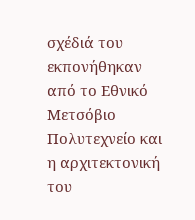σχέδιά του εκπονήθηκαν από το Εθνικό Μετσόβιο Πολυτεχνείο και η αρχιτεκτονική του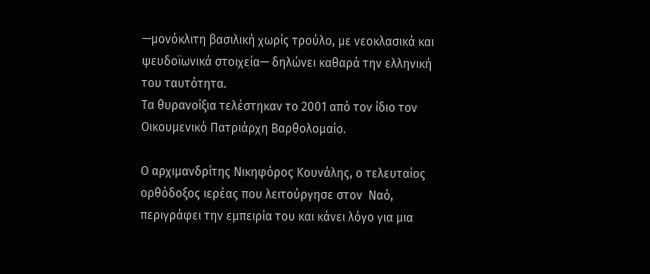—μονόκλιτη βασιλική χωρίς τρούλο, με νεοκλασικά και ψευδοϊωνικά στοιχεία— δηλώνει καθαρά την ελληνική του ταυτότητα.
Τα θυρανοίξια τελέστηκαν το 2001 από τον ίδιο τον Οικουμενικό Πατριάρχη Βαρθολομαίο.

Ο αρχιμανδρίτης Νικηφόρος Κουνάλης, ο τελευταίος ορθόδοξος ιερέας που λειτούργησε στον  Ναό, περιγράφει την εμπειρία του και κάνει λόγο για μια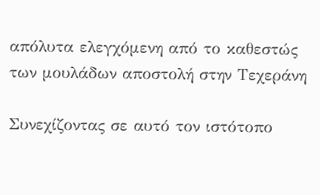απόλυτα ελεγχόμενη από το καθεστώς των μουλάδων αποστολή στην Τεχεράνη

Συνεχίζοντας σε αυτό τον ιστότοπο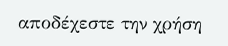αποδέχεστε την χρήση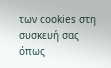των cookies στη συσκευή σας όπως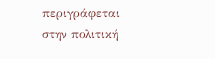περιγράφεται στην πολιτική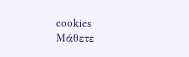cookies
Μάθετε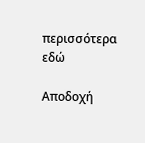περισσότερα εδώ

Αποδοχή